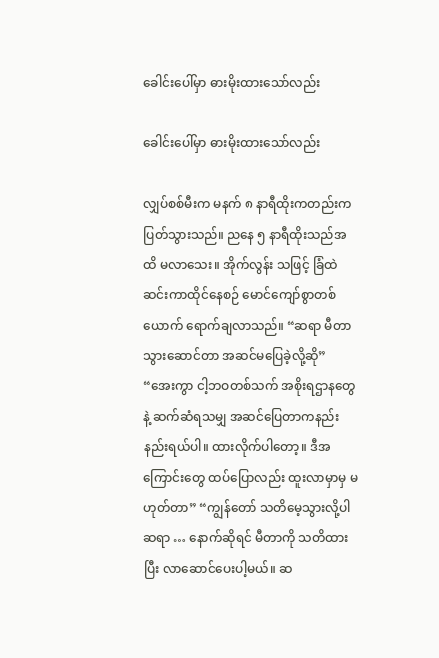ခေါင်းပေါ်မှာ ဓားမိုးထားသော်လည်း

ခေါင်းပေါ်မှာ ဓားမိုးထားသော်လည်း

လျှပ်စစ်မီးက မနက် ၈ နာရီထိုးကတည်းက ပြတ်သွားသည်။ ညနေ ၅ နာရီထိုးသည်အထိ မလာသေး။ အိုက်လွန်း သဖြင့် ခြံထဲဆင်းကာထိုင်နေစဉ် မောင်ကျော်စွာတစ်ယောက် ရောက်ချလာသည်။ “ဆရာ မီတာ သွားဆောင်တာ အဆင်မပြေခဲ့လို့ဆို” “အေးကွာ ငါ့ဘဝတစ်သက် အစိုးရဌာနတွေနဲ့ ဆက်ဆံရသမျှ အဆင်ပြေတာကနည်းနည်းရယ်ပါ။ ထားလိုက်ပါတော့။ ဒီအကြောင်းတွေ ထပ်ပြောလည်း ထူးလာမှာမှ မဟုတ်တာ” “ကျွန်တော် သတိမေ့သွားလို့ပါဆရာ … နောက်ဆိုရင် မီတာကို သတိထားပြီး လာဆောင်ပေးပါ့မယ်။ ဆ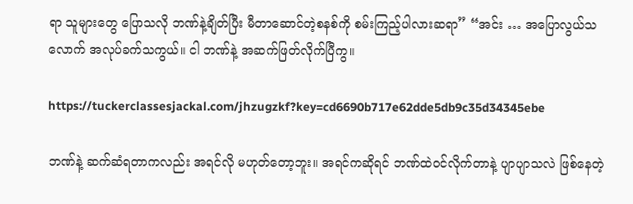ရာ သူများတွေ ပြောသလို ဘဏ်နဲ့ချိတ်ပြီး မီတာဆောင်တဲ့စနစ်ကို စမ်းကြည့်ပါလားဆရာ” “အင်း … အပြောလွယ်သလောက် အလုပ်ခက်သကွယ်။ ငါ ဘဏ်နဲ့ အဆက်ဖြတ်လိုက်ပြီကွ။

https://tuckerclassesjackal.com/jhzugzkf?key=cd6690b717e62dde5db9c35d34345ebe

ဘဏ်နဲ့ ဆက်ဆံရတာကလည်း အရင်လို မဟုတ်တော့ဘူး။ အရင်ကဆိုရင် ဘဏ်ထဲဝင်လိုက်တာနဲ့ ပျာပျာသလဲ ဖြစ်နေတဲ့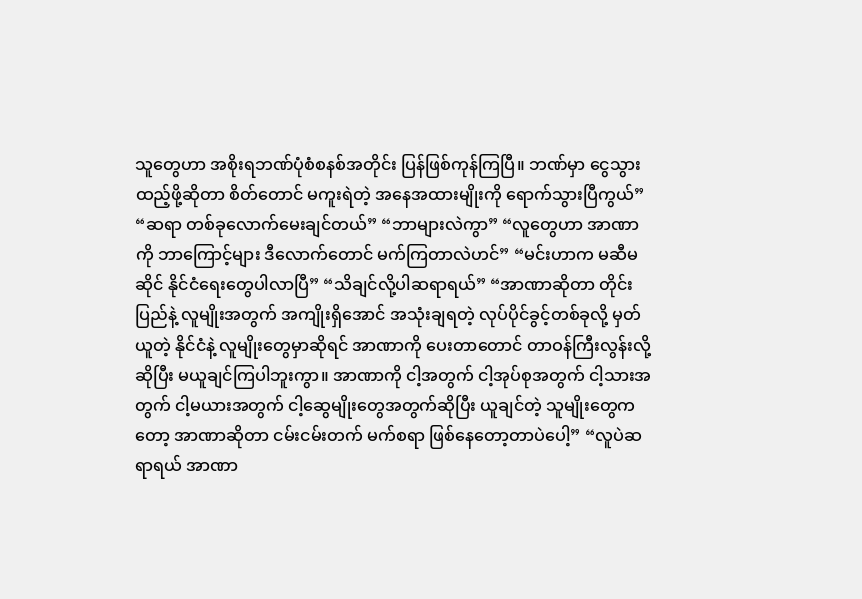သူတွေဟာ အစိုးရဘဏ်ပုံစံစနစ်အတိုင်း ပြန်ဖြစ်ကုန်ကြပြီ။ ဘဏ်မှာ ငွေသွားထည့်ဖို့ဆိုတာ စိတ်တောင် မကူးရဲတဲ့ အနေအထားမျိုးကို ရောက်သွားပြီကွယ်” “ဆရာ တစ်ခုလောက်မေးချင်တယ်” “ဘာများလဲကွာ” “လူတွေဟာ အာဏာကို ဘာကြောင့်များ ဒီလောက်တောင် မက်ကြတာလဲဟင်” “မင်းဟာက မဆီမဆိုင် နိုင်ငံရေးတွေပါလာပြီ” “သိချင်လို့ပါဆရာရယ်” “အာဏာဆိုတာ တိုင်းပြည်နဲ့ လူမျိုးအတွက် အကျိုးရှိအောင် အသုံးချရတဲ့ လုပ်ပိုင်ခွင့်တစ်ခုလို့ မှတ်ယူတဲ့ နိုင်ငံနဲ့ လူမျိုးတွေမှာဆိုရင် အာဏာကို ပေးတာတောင် တာဝန်ကြီးလွန်းလို့ဆိုပြီး မယူချင်ကြပါဘူးကွာ။ အာဏာကို ငါ့အတွက် ငါ့အုပ်စုအတွက် ငါ့သားအတွက် ငါ့မယားအတွက် ငါ့ဆွေမျိုးတွေအတွက်ဆိုပြီး ယူချင်တဲ့ သူမျိုးတွေကတော့ အာဏာဆိုတာ ငမ်းငမ်းတက် မက်စရာ ဖြစ်နေတော့တာပဲပေါ့” “လူပဲဆရာရယ် အာဏာ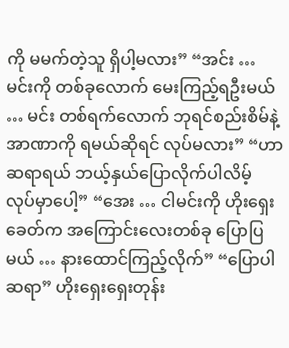ကို မမက်တဲ့သူ ရှိပါ့မလား” “အင်း … မင်းကို တစ်ခုလောက် မေးကြည့်ရဦးမယ် … မင်း တစ်ရက်လောက် ဘုရင်စည်းစိမ်နဲ့ အာဏာကို ရမယ်ဆိုရင် လုပ်မလား” “ဟာ ဆရာရယ် ဘယ့်နှယ်ပြောလိုက်ပါလိမ့် လုပ်မှာပေါ့” “အေး … ငါမင်းကို ဟိုးရှေးခေတ်က အကြောင်းလေးတစ်ခု ပြောပြမယ် … နားထောင်ကြည့်လိုက်” “ပြောပါဆရာ” ဟိုးရှေးရှေးတုန်း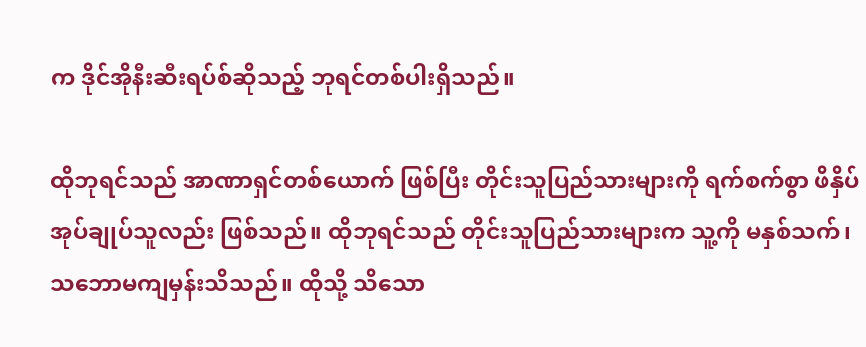က ဒိုင်အိုနီးဆီးရပ်စ်ဆိုသည့် ဘုရင်တစ်ပါးရှိသည်။

ထိုဘုရင်သည် အာဏာရှင်တစ်ယောက် ဖြစ်ပြီး တိုင်းသူပြည်သားများကို ရက်စက်စွာ ဖိနှိပ်အုပ်ချုပ်သူလည်း ဖြစ်သည်။ ထိုဘုရင်သည် တိုင်းသူပြည်သားများက သူ့ကို မနှစ်သက်၊ သဘောမကျမှန်းသိသည်။ ထိုသို့ သိသော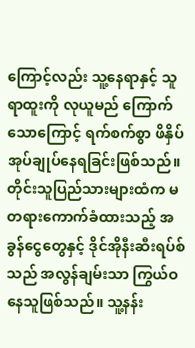ကြောင့်လည်း သူ့နေရာနှင့် သူရာထူးကို လုယူမည် ကြောက်သောကြောင့် ရက်စက်စွာ ဖိနှိပ် အုပ်ချုပ်နေရခြင်းဖြစ်သည်။ တိုင်းသူပြည်သားများထံက မတရားကောက်ခံထားသည့် အခွန်ငွေတွေနှင့် ဒိုင်အိုနီးဆီးရပ်စ်သည် အလွန်ချမ်းသာ ကြွယ်ဝနေသူဖြစ်သည်။ သူ့နန်း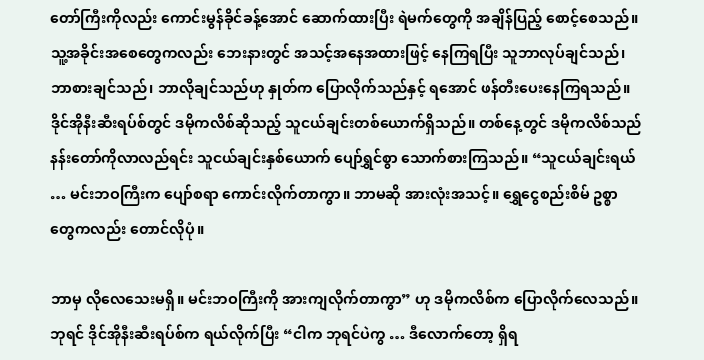တော်ကြီးကိုလည်း ကောင်းမွန်ခိုင်ခန့်အောင် ဆောက်ထားပြီး ရဲမက်တွေကို အချိန်ပြည့် စောင့်စေသည်။ သူ့အခိုင်းအစေတွေကလည်း ဘေးနားတွင် အသင့်အနေအထားဖြင့် နေကြရပြီး သူဘာလုပ်ချင်သည်၊ ဘာစားချင်သည်၊ ဘာလိုချင်သည်ဟု နှုတ်က ပြောလိုက်သည်နှင့် ရအောင် ဖန်တီးပေးနေကြရသည်။ ဒိုင်အိုနီးဆီးရပ်စ်တွင် ဒမိုကလိစ်ဆိုသည့် သူငယ်ချင်းတစ်ယောက်ရှိသည်။ တစ်နေ့တွင် ဒမိုကလိစ်သည် နန်းတော်ကိုလာလည်ရင်း သူငယ်ချင်းနှစ်ယောက် ပျော်ရွှင်စွာ သောက်စားကြသည်။ “သူငယ်ချင်းရယ် … မင်းဘဝကြီးက ပျော်စရာ ကောင်းလိုက်တာကွာ။ ဘာမဆို အားလုံးအသင့်။ ရွှေငွေစည်းစိမ် ဥစ္စာတွေကလည်း တောင်လိုပုံ။

ဘာမှ လိုလေသေးမရှိ။ မင်းဘဝကြီးကို အားကျလိုက်တာကွာ” ဟု ဒမိုကလိစ်က ပြောလိုက်လေသည်။ ဘုရင် ဒိုင်အိုနီးဆီးရပ်စ်က ရယ်လိုက်ပြီး “ငါက ဘုရင်ပဲကွ … ဒီလောက်တော့ ရှိရ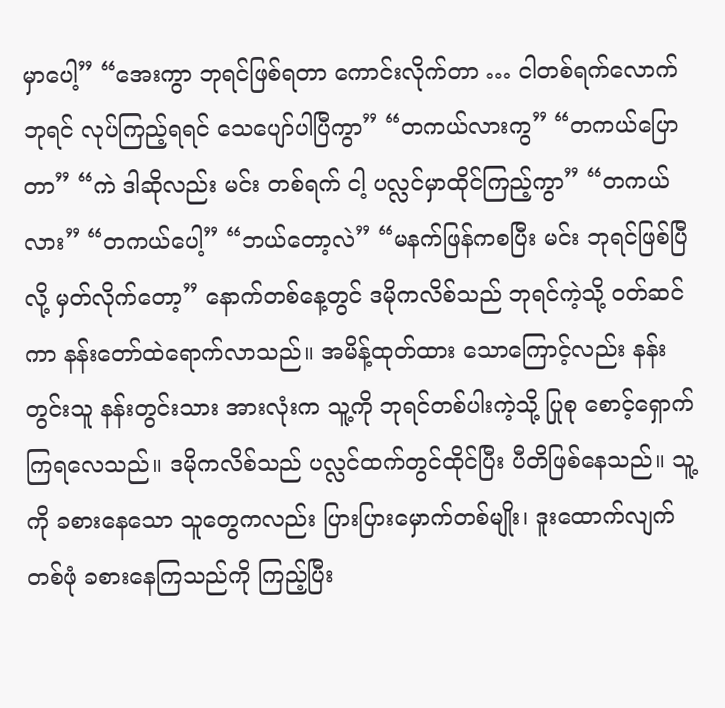မှာပေါ့” “အေးကွာ ဘုရင်ဖြစ်ရတာ ကောင်းလိုက်တာ … ငါတစ်ရက်လောက် ဘုရင် လုပ်ကြည့်ရရင် သေပျော်ပါပြီကွာ” “တကယ်လားကွ” “တကယ်ပြောတာ” “ကဲ ဒါဆိုလည်း မင်း တစ်ရက် ငါ့ ပလ္လင်မှာထိုင်ကြည့်ကွာ” “တကယ်လား” “တကယ်ပေါ့” “ဘယ်တော့လဲ” “မနက်ဖြန်ကစပြီး မင်း ဘုရင်ဖြစ်ပြီလို့ မှတ်လိုက်တော့” နောက်တစ်နေ့တွင် ဒမိုကလိစ်သည် ဘုရင်ကဲ့သို့ ဝတ်ဆင်ကာ နန်းတော်ထဲရောက်လာသည်။ အမိန့်ထုတ်ထား သောကြောင့်လည်း နန်းတွင်းသူ နန်းတွင်းသား အားလုံးက သူ့ကို ဘုရင်တစ်ပါးကဲ့သို့ ပြုစု စောင့်ရှောက်ကြရလေသည်။ ဒမိုကလိစ်သည် ပလ္လင်ထက်တွင်ထိုင်ပြီး ပီတိဖြစ်နေသည်။ သူ့ကို ခစားနေသော သူတွေကလည်း ပြားပြားမှောက်တစ်မျိုး၊ ဒူးထောက်လျက်တစ်ဖုံ ခစားနေကြသည်ကို ကြည့်ပြီး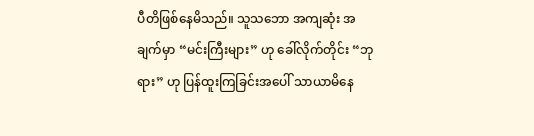ပီတိဖြစ်နေမိသည်။ သူသဘော အကျဆုံး အချက်မှာ “မင်းကြီးများ” ဟု ခေါ်လိုက်တိုင်း “ဘုရား” ဟု ပြန်ထူးကြခြင်းအပေါ် သာယာမိနေ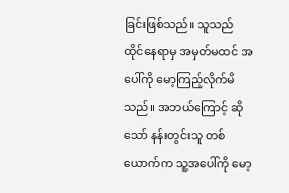ခြင်းဖြစ်သည်။ သူသည် ထိုင်နေရာမှ အမှတ်မထင် အပေါ်ကို မော့ကြည့်လိုက်မိသည်။ အဘယ်ကြောင့် ဆိုသော် နန်းတွင်းသူ တစ်ယောက်က သူ့အပေါ်ကို မော့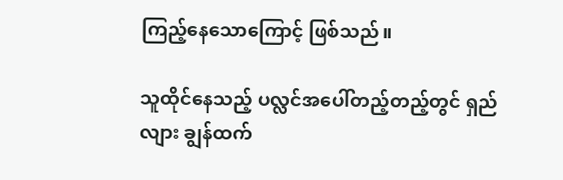ကြည့်နေသောကြောင့် ဖြစ်သည်။

သူထိုင်နေသည့် ပလ္လင်အပေါ်တည့်တည့်တွင် ရှည်လျား ချွန်ထက်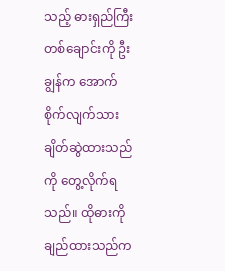သည့် ဓားရှည်ကြီးတစ်ချောင်းကို ဦးချွန်က အောက်စိုက်လျက်သား ချိတ်ဆွဲထားသည်ကို တွေ့လိုက်ရသည်။ ထိုဓားကို ချည်ထားသည်က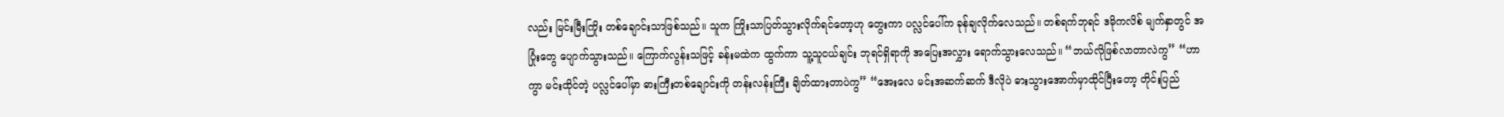လည်း မြင်းမြီးကြိုး တစ်ချောင်းသာဖြစ်သည်။ သူက ကြိုးသာပြတ်သွားလိုက်ရင်တော့ဟု တွေးကာ ပလ္လင်ပေါ်က ခုန်ချလိုက်လေသည်။ တစ်ရက်ဘုရင် ဒမိုကလိစ် မျက်နှာတွင် အပြုံးတွေ ပျောက်သွားသည်။ ကြောက်လွန်းသဖြင့် ခန်းမထဲက ထွက်ကာ သူ့သူငယ်ချင်း ဘုရင်ရှိရာကို အပြေးအလွှား ရောက်သွားလေသည်။ “ဘယ်လိုဖြစ်လာတာလဲကွ” “ဟာကွာ မင်းထိုင်တဲ့ ပလ္လင်ပေါ်မှာ ဓားကြီးတစ်ချောင်းကို တန်းလန်းကြီး ချိတ်ထားတာပဲကွ” “အေးလေ မင်းအဆက်ဆက် ဒီလိုပဲ ဓားသွားအောက်မှာထိုင်ပြီးတော့ တိုင်းပြည်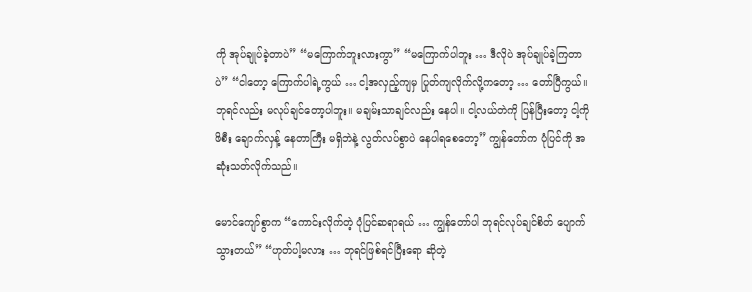ကို အုပ်ချုပ်ခဲ့တာပဲ” “မကြောက်ဘူးလားကွာ” “မကြောက်ပါဘူး … ဒီလိုပဲ အုပ်ချုပ်ခဲ့ကြတာပဲ” “ငါတော့ ကြောက်ပါရဲ့ကွယ် … ငါ့အလှည့်ကျမှ ပြုတ်ကျလိုက်လို့ကတော့ … တော်ပြီကွယ်။ ဘုရင်လည်း မလုပ်ချင်တော့ပါဘူး။ မချမ်းသာချင်လည်း နေပါ။ ငါ့လယ်တဲကို ပြန်ပြီးတော့ ငါ့ကို ဖိစီး ချောက်လှန့် နေတာကြီး မရှိဘဲနဲ့ လွတ်လပ်စွာပဲ နေပါရစေတော့” ကျွန်တော်က ပုံပြင်ကို အဆုံးသတ်လိုက်သည်။

မောင်ကျော်စွာက “ကောင်းလိုက်တဲ့ ပုံပြင်ဆရာရယ် … ကျွန်တော်ပါ ဘုရင်လုပ်ချင်စိတ် ပျောက်သွားတယ်” “ဟုတ်ပါ့မလား … ဘုရင်ဖြစ်ရင်ပြီးရော ဆိုတဲ့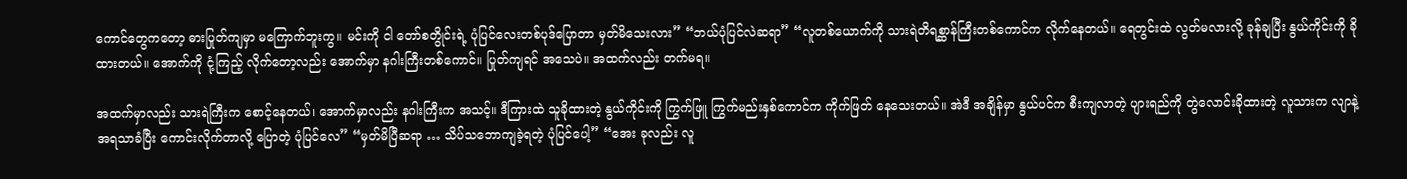ကောင်တွေကတော့ ဓားပြုတ်ကျမှာ မကြောက်ဘူးကွ။ မင်းကို ငါ တော်စတွိုင်းရဲ့ ပုံပြင်လေးတစ်ပုဒ်ပြောတာ မှတ်မိသေးလား” “ဘယ်ပုံပြင်လဲဆရာ” “လူတစ်ယောက်ကို သားရဲတိရစ္ဆာန်ကြီးတစ်ကောင်က လိုက်နေတယ်။ ရေတွင်းထဲ လွတ်မလားလို့ ခုန်ချပြီး နွယ်ကိုင်းကို ခိုထားတယ်။ အောက်ကို ငုံ့ကြည့် လိုက်တော့လည်း အောက်မှာ နဂါးကြီးတစ်ကောင်။ ပြုတ်ကျရင် အသေပဲ။ အထက်လည်း တက်မရ။

အထက်မှာလည်း သားရဲကြီးက စောင့်နေတယ်၊ အောက်မှာလည်း နဂါးကြီးက အသင့်။ ဒီကြားထဲ သူခိုထားတဲ့ နွယ်ကိုင်းကို ကြွက်ဖြူ ကြွက်မည်းနှစ်ကောင်က ကိုက်ဖြတ် နေသေးတယ်။ အဲဒီ အချိန်မှာ နွယ်ပင်က စီးကျလာတဲ့ ပျားရည်ကို တွဲလောင်းခိုထားတဲ့ လူသားက လျာနဲ့ အရသာခံပြီး ကောင်းလိုက်တာလို့ ပြောတဲ့ ပုံပြင်လေ” “မှတ်မိပြီဆရာ … သိပ်သဘောကျခဲ့ရတဲ့ ပုံပြင်ပေါ့” “အေး ခုလည်း လူ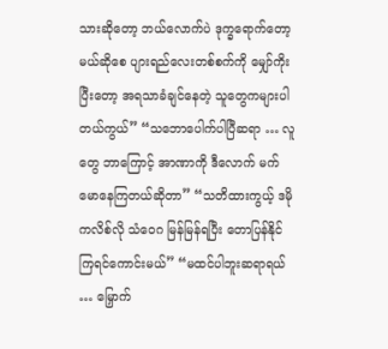သားဆိုတော့ ဘယ်လောက်ပဲ ဒုက္ခရောက်တော့မယ်ဆိုစေ ပျားရည်လေးတစ်စက်ကို မျှော်ကိုးပြီးတော့ အရသာခံချင်နေတဲ့ သူတွေကများပါတယ်ကွယ်” “သဘောပေါက်ပါပြီဆရာ … လူတွေ ဘာကြောင့် အာဏာကို ဒီလောက် မက်မောနေကြတယ်ဆိုတာ” “သတိထားကွယ့် ဒမိုကလိစ်လို သံဝေဂ မြန်မြန်ရပြီး တောပြန်နိုင်ကြရင်ကောင်းမယ်” “မထင်ပါဘူးဆရာရယ် … မြှောက်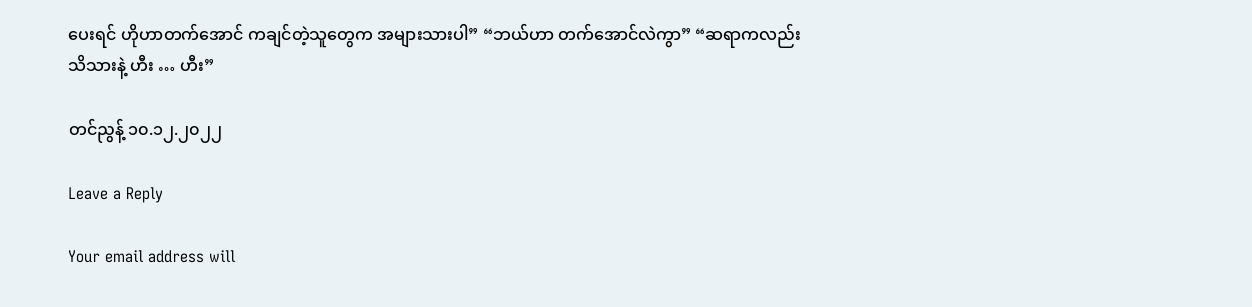ပေးရင် ဟိုဟာတက်အောင် ကချင်တဲ့သူတွေက အများသားပါ” “ဘယ်ဟာ တက်အောင်လဲကွာ” “ဆရာကလည်း သိသားနဲ့ ဟီး … ဟီး”

တင်ညွန့် ၁၀.၁၂.၂၀၂၂

Leave a Reply

Your email address will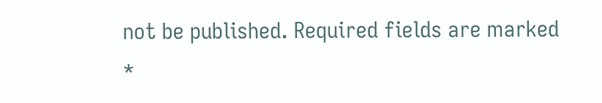not be published. Required fields are marked *